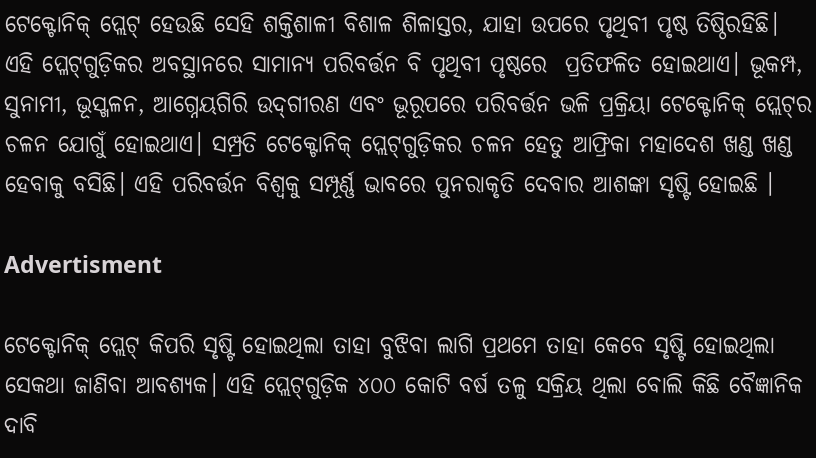ଟେକ୍ଟୋନିକ୍ ପ୍ଲେଟ୍ ହେଉଛି ସେହି ଶକ୍ତିଶାଳୀ ବିଶାଳ ଶିଳାସ୍ତର, ଯାହା ଉପରେ ପୃଥିବୀ ପୃଷ୍ଠ ତିଷ୍ଠିରହିଛି। ଏହି ପ୍ଳେଟ୍‌ଗୁଡ଼ିକର ଅବସ୍ଥାନରେ ସାମାନ୍ୟ ପରିବର୍ତ୍ତନ ବି ପୃଥିବୀ ପୃଷ୍ଠରେ  ପ୍ରତିଫଳିତ ହୋଇଥାଏ। ଭୂକମ୍ପ, ସୁନାମୀ, ଭୂସ୍ଖଳନ, ଆଗ୍ନେୟଗିରି ଉଦ୍‌ଗୀରଣ ଏବଂ ଭୂରୂପରେ ପରିବର୍ତ୍ତନ ଭଳି ପ୍ରକ୍ରିୟା ଟେକ୍ଟୋନିକ୍‌ ପ୍ଲେଟ୍‌ର ଚଳନ ଯୋଗୁଁ ହୋଇଥାଏ। ସମ୍ପ୍ରତି ଟେକ୍ଟୋନିକ୍ ପ୍ଲେଟ୍‌ଗୁଡ଼ିକର ଚଳନ ହେତୁ ଆଫ୍ରିକା ମହାଦେଶ ଖଣ୍ଡ ଖଣ୍ଡ ହେବାକୁ ବସିଛି। ଏହି ପରିବର୍ତ୍ତନ ବିଶ୍ୱକୁ ସମ୍ପୂର୍ଣ୍ଣ ଭାବରେ ପୁନରାକୃତି ଦେବାର ଆଶଙ୍କା ସୃଷ୍ଟି ହୋଇଛି ।

Advertisment

ଟେକ୍ଟୋନିକ୍ ପ୍ଲେଟ୍ କିପରି ସୃଷ୍ଟି ହୋଇଥିଲା ତାହା ବୁଝିବା ଲାଗି ପ୍ରଥମେ ତାହା କେବେ ସୃଷ୍ଟି ହୋଇଥିଲା ସେକଥା ଜାଣିବା ଆବଶ୍ୟକ। ଏହି ପ୍ଲେଟ୍‌ଗୁଡ଼ିକ ୪୦୦ କୋଟି ବର୍ଷ ତଳୁ ସକ୍ରିୟ ଥିଲା ବୋଲି କିଛି ବୈଜ୍ଞାନିକ ଦାବି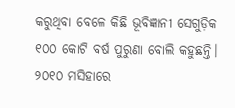କରୁଥିବା ବେଳେ କିଛି ଭୂବିଜ୍ଞାନୀ ସେଗୁଡ଼ିକ ୧୦୦ କୋଟି ବର୍ଷ ପୁରୁଣା ବୋଲି କହୁଛନ୍ତି। ୨୦୧୦ ମସିହାରେ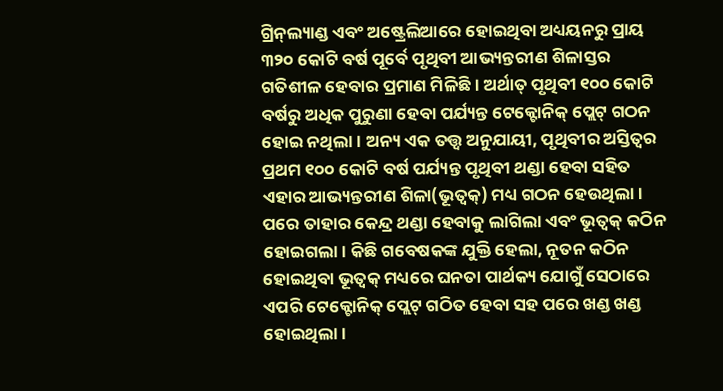ଗ୍ରିନ୍‌ଲ୍ୟାଣ୍ଡ ଏବଂ ଅଷ୍ଟ୍ରେଲିଆରେ ହୋଇଥିବା ଅଧ୍ୟୟନରୁ ପ୍ରାୟ ୩୨୦ କୋଟି ବର୍ଷ ପୂର୍ବେ ପୃଥିବୀ ଆଭ୍ୟନ୍ତରୀଣ ଶିଳାସ୍ତର ଗତିଶୀଳ ହେବାର ପ୍ରମାଣ ମିଳିଛି। ଅର୍ଥାତ୍‌ ପୃଥିବୀ ୧୦୦ କୋଟି ବର୍ଷରୁ ଅଧିକ ପୁରୁଣା ହେବା ପର୍ଯ୍ୟନ୍ତ ଟେକ୍ଟୋନିକ୍ ପ୍ଲେଟ୍ ଗଠନ ହୋଇ ନଥିଲା। ଅନ୍ୟ ଏକ ତତ୍ତ୍ୱ ଅନୁଯାୟୀ, ପୃଥିବୀର ଅସ୍ତିତ୍ୱର ପ୍ରଥମ ୧୦୦ କୋଟି ବର୍ଷ ପର୍ଯ୍ୟନ୍ତ ପୃଥିବୀ ଥଣ୍ଡା ହେବା ସହିତ ଏହାର ଆଭ୍ୟନ୍ତରୀଣ ଶିଳା(ଭୂତ୍ୱକ୍) ମଧ୍ୟ ଗଠନ ହେଉଥିଲା। ପରେ ତାହାର କେନ୍ଦ୍ର ଥଣ୍ଡା ହେବାକୁ ଲାଗିଲା ଏବଂ ଭୂତ୍ୱକ୍ କଠିନ ହୋଇଗଲା। କିଛି ଗବେଷକଙ୍କ ଯୁକ୍ତି ହେଲା, ନୂତନ କଠିନ ହୋଇଥିବା ଭୂତ୍ୱକ୍ ମଧ୍ୟରେ ଘନତା ପାର୍ଥକ୍ୟ ଯୋଗୁଁ ସେଠାରେ ଏପରି ଟେକ୍ଟୋନିକ୍‌ ପ୍ଲେଟ୍ ଗଠିତ ହେବା ସହ ପରେ ଖଣ୍ଡ ଖଣ୍ଡ ହୋଇଥିଲା।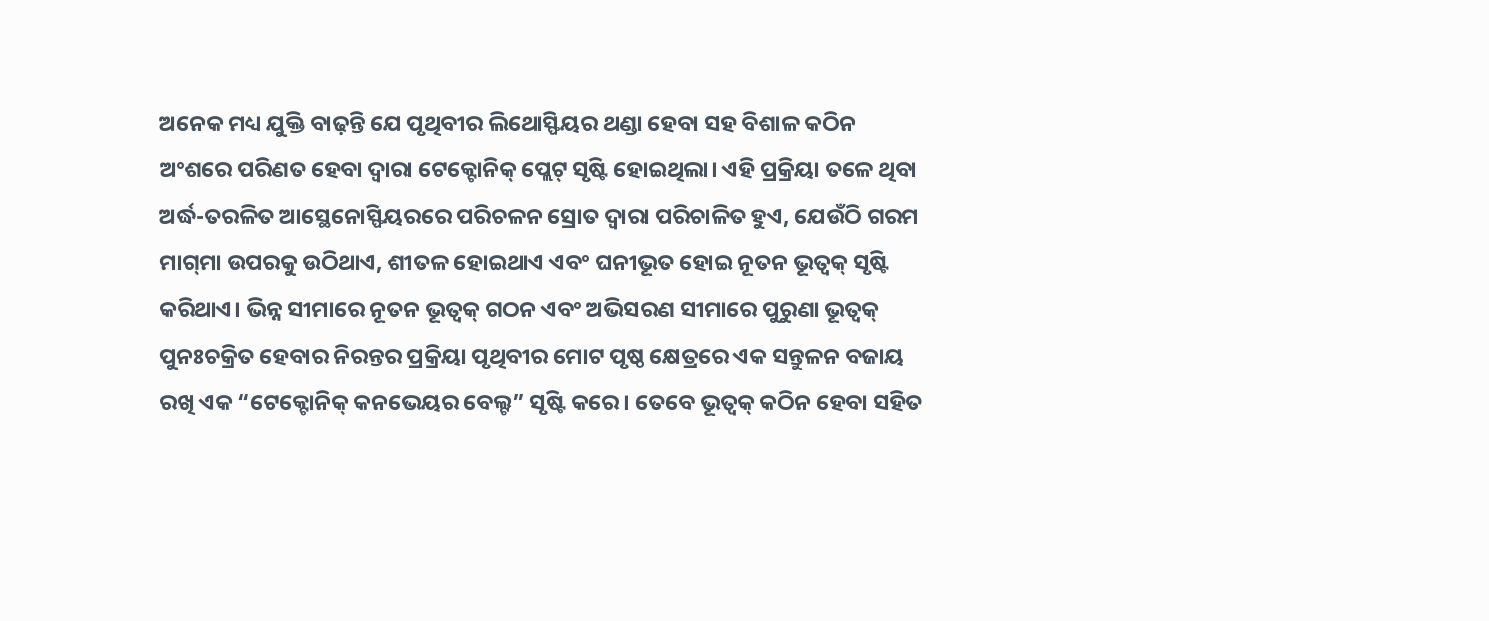ଅନେକ ମଧ୍ୟ ଯୁକ୍ତି ବାଢ଼ନ୍ତି ଯେ ପୃଥିବୀର ଲିଥୋସ୍ଫିୟର ଥଣ୍ଡା ହେବା ସହ ବିଶାଳ କଠିନ ଅଂଶରେ ପରିଣତ ହେବା ଦ୍ବାରା ଟେକ୍ଟୋନିକ୍ ପ୍ଲେଟ୍ ସୃଷ୍ଟି ହୋଇଥିଲା। ଏହି ପ୍ରକ୍ରିୟା ତଳେ ଥିବା ଅର୍ଦ୍ଧ-ତରଳିତ ଆସ୍ଥେନୋସ୍ଫିୟରରେ ପରିଚଳନ ସ୍ରୋତ ଦ୍ୱାରା ପରିଚାଳିତ ହୁଏ, ଯେଉଁଠି ଗରମ ମାଗ୍‌ମା ଉପରକୁ ଉଠିଥାଏ, ଶୀତଳ ହୋଇଥାଏ ଏବଂ ଘନୀଭୂତ ହୋଇ ନୂତନ ଭୂତ୍ବକ୍‌ ସୃଷ୍ଟି କରିଥାଏ। ଭିନ୍ନ ସୀମାରେ ନୂତନ ଭୂତ୍ବକ୍‌ ଗଠନ ଏବଂ ଅଭିସରଣ ସୀମାରେ ପୁରୁଣା ଭୂତ୍ବକ୍‌ ପୁନଃଚକ୍ରିତ ହେବାର ନିରନ୍ତର ପ୍ରକ୍ରିୟା ପୃଥିବୀର ମୋଟ ପୃଷ୍ଠ କ୍ଷେତ୍ରରେ ଏକ ସନ୍ତୁଳନ ବଜାୟ ରଖି ଏକ “ଟେକ୍ଟୋନିକ୍ କନଭେୟର ବେଲ୍ଟ” ସୃଷ୍ଟି କରେ। ତେବେ ଭୂତ୍ୱକ୍ କଠିନ ହେବା ସହିତ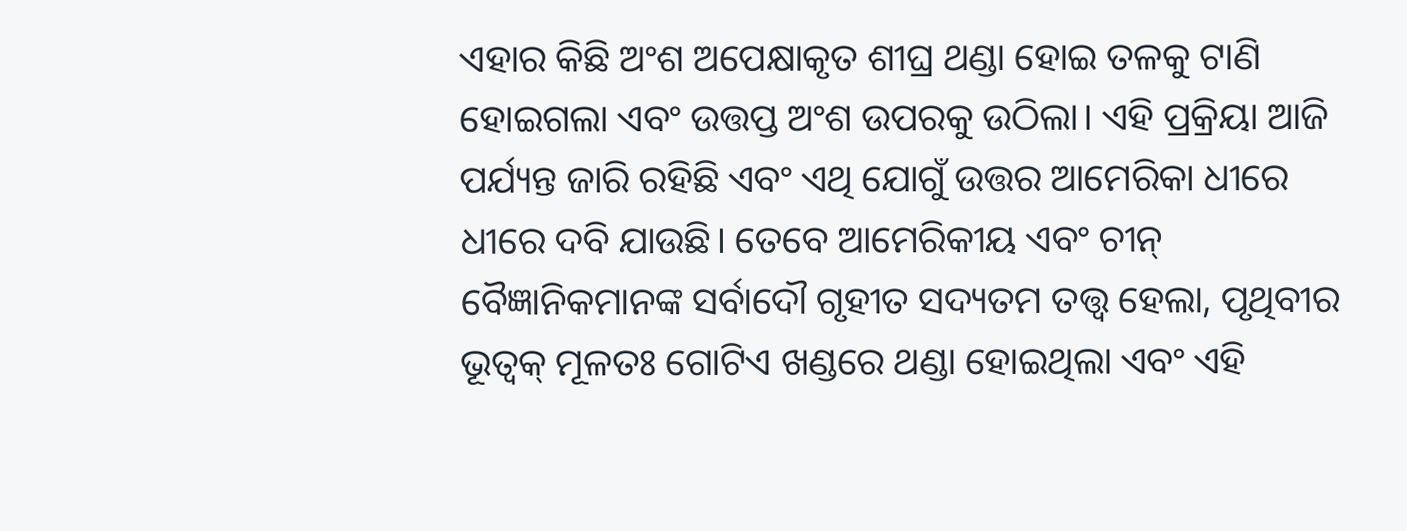ଏହାର କିଛି ଅଂଶ ଅପେକ୍ଷାକୃତ ଶୀଘ୍ର ଥଣ୍ଡା ହୋଇ ତଳକୁ ଟାଣି ହୋଇଗଲା ଏବଂ ଉତ୍ତପ୍ତ ଅଂଶ ଉପରକୁ ଉଠିଲା। ଏହି ପ୍ରକ୍ରିୟା ଆଜି ପର୍ଯ୍ୟନ୍ତ ଜାରି ରହିଛି ଏବଂ ଏଥି ଯୋଗୁଁ ଉତ୍ତର ଆମେରିକା ଧୀରେ ଧୀରେ ଦବି ଯାଉଛି। ତେବେ ଆମେରିକୀୟ ଏବଂ ଚୀନ୍ ବୈଜ୍ଞାନିକମାନଙ୍କ ସର୍ବାଦୌ ଗୃହୀତ ସଦ୍ୟତମ ତତ୍ତ୍ବ ହେଲା, ପୃଥିବୀର ଭୂତ୍ୱକ୍ ମୂଳତଃ ଗୋଟିଏ ଖଣ୍ଡରେ ଥଣ୍ଡା ହୋଇଥିଲା ଏବଂ ଏହି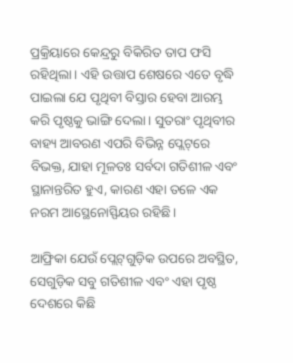ପ୍ରକ୍ରିୟାରେ କେନ୍ଦ୍ରରୁ ବିକିରିତ ତାପ ଫସି ରହିଥିଲା। ଏହି ଉତ୍ତାପ ଶେଷରେ ଏତେ ବୃଦ୍ଧି ପାଇଲା ଯେ ପୃଥିବୀ ବିସ୍ତାର ହେବା ଆରମ୍ଭ କରି ପୃଷ୍ଠକୁ ଭାଙ୍ଗି ଦେଲା। ସୁତରାଂ ପୃଥିବୀର ବାହ୍ୟ ଆବରଣ ଏପରି ବିଭିନ୍ନ ପ୍ଲେଟ୍‌ରେ ବିଭକ୍ତ, ଯାହା ମୂଳତଃ ସର୍ବଦା ଗତିଶୀଳ ଏବଂ ସ୍ଥାନାନ୍ତରିତ ହୁଏ, କାରଣ ଏହା ତଳେ ଏକ ନରମ ଆସ୍ଥେନୋସ୍ଫିୟର ରହିଛି।

ଆଫ୍ରିକା ଯେଉଁ ପ୍ଲେଟ୍‌ଗୁଡ଼ିକ ଉପରେ ଅବସ୍ଥିତ, ସେଗୁଡ଼ିକ ସବୁ ଗତିଶୀଳ ଏବଂ ଏହା ପୃଷ୍ଠ ଦେଶରେ କିଛି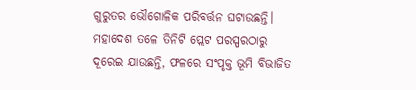ଗୁରୁତର ଭୌଗୋଳିକ ପରିବର୍ତ୍ତନ ଘଟାଉଛନ୍ତି। ମହାଦେଶ ତଳେ ତିନିଟି ପ୍ଲେଟ ପରସ୍ପରଠାରୁ ଦୂରେଇ ଯାଉଛନ୍ତି, ଫଳରେ ସଂପୃକ୍ତ ଭୂମି ବିଭାଜିତ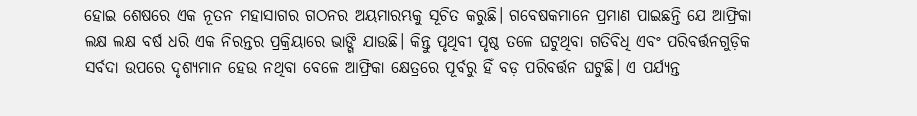ହୋଇ ଶେଷରେ ଏକ ନୂତନ ମହାସାଗର ଗଠନର ଅୟମାରମ୍ଭକୁ ସୂଚିତ କରୁଛି। ଗବେଷକମାନେ ପ୍ରମାଣ ପାଇଛନ୍ତି ଯେ ଆଫ୍ରିକା ଲକ୍ଷ ଲକ୍ଷ ବର୍ଷ ଧରି ଏକ ନିରନ୍ତର ପ୍ରକ୍ରିୟାରେ ଭାଙ୍ଗି ଯାଉଛି। କିନ୍ତୁ ପୃଥିବୀ ପୃଷ୍ଠ ତଳେ ଘଟୁଥିବା ଗତିବିଧି ଏବଂ ପରିବର୍ତ୍ତନଗୁଡ଼ିକ ସର୍ବଦା ଉପରେ ଦୃଶ୍ୟମାନ ହେଉ ନଥିବା ବେଳେ ଆଫ୍ରିକା କ୍ଷେତ୍ରରେ ପୂର୍ବରୁ ହିଁ ବଡ଼ ପରିବର୍ତ୍ତନ ଘଟୁଛି। ଏ ପର୍ଯ୍ୟନ୍ତ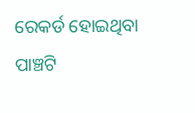ରେକର୍ଡ ହୋଇଥିବା ପାଞ୍ଚଟି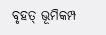ବୃହତ୍ ଭୂମିକମ୍ପ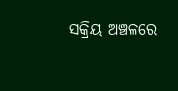ସକ୍ରିୟ ଅଞ୍ଚଳରେ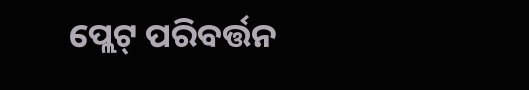ପ୍ଲେଟ୍ ପରିବର୍ତ୍ତନ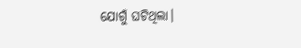ଯୋଗୁଁ ଘଟିଥିଲା।